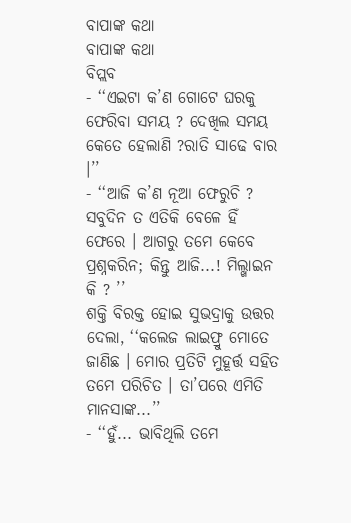ବାପାଙ୍କ କଥା
ବାପାଙ୍କ କଥା
ବିପ୍ଲବ
- ‘‘ଏଇଟା କ’ଣ ଗୋଟେ ଘରକୁ ଫେରିବା ସମୟ ? ଦେଖିଲ ସମୟ କେତେ ହେଲାଣି ?ରାତି ସାଢେ ବାର ।’’
- ‘‘ଆଜି କ’ଣ ନୂଆ ଫେରୁଚି ? ସବୁଦିନ ତ ଏତିକି ବେଳେ ହିଁ ଫେରେ । ଆଗରୁ ତମେ କେବେ ପ୍ରଶ୍ନକରିନ; କିନ୍ତୁ ଆଜି...! ମିଲ୍ଖାଇନ କି ? ’’
ଶକ୍ତି ବିରକ୍ତ ହୋଇ ସୁଭଦ୍ରାକୁ ଉତ୍ତର ଦେଲା, ‘‘କଲେଜ ଲାଇଫ୍ରୁ ମୋତେ ଜାଣିଛ । ମୋର ପ୍ରତିଟି ମୁହୂର୍ତ୍ତ ସହିତ ତମେ ପରିଚିତ । ତା’ପରେ ଏମିତି ମାନସାଙ୍କ...’’
- ‘‘ହୁଁ... ଭାବିଥିଲି ତମେ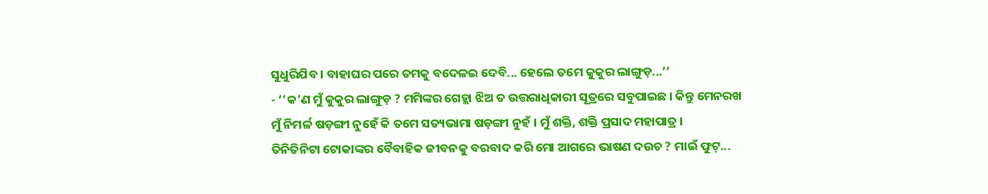ସୁଧୁରିଯିବ । ବାହାଘର ପରେ ତମକୁ ବଦେଳଇ ଦେବି... ହେଲେ ତମେ କୁକୁର ଲାଙ୍ଗୁଡ଼...’’
- ‘‘କ’ଣ ମୁଁ କୁକୁର ଲାଙ୍ଗୁଡ଼ ? ମମିଙ୍କର ଗେହ୍ଲା ଝିଅ ତ ଉତ୍ତରାଧିକାରୀ ସୂତ୍ରରେ ସବୁପାଇଛ । କିନ୍ତୁ ମେନରଖ ମୁଁ ନିମର୍ଳ ଷଡ଼ଙ୍ଗୀ ନୁହେଁ କି ତମେ ସତ୍ୟଭାମା ଷଡ଼ଙ୍ଗୀ ନୁହଁ । ମୁଁ ଶକ୍ତି, ଶକ୍ତି ପ୍ରସାଦ ମହାପାତ୍ର ।
ତିନିତିନିଟା ଟୋକାଙ୍କର ବୈବାହିକ ଜୀବନକୁ ବରବାଦ କରି ମୋ ଆଗରେ ଭାଷଣ ଦଉଚ ? ମାଇଁ ଫୁଟ୍...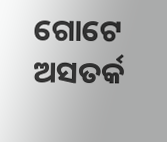ଗୋଟେ ଅସତର୍କ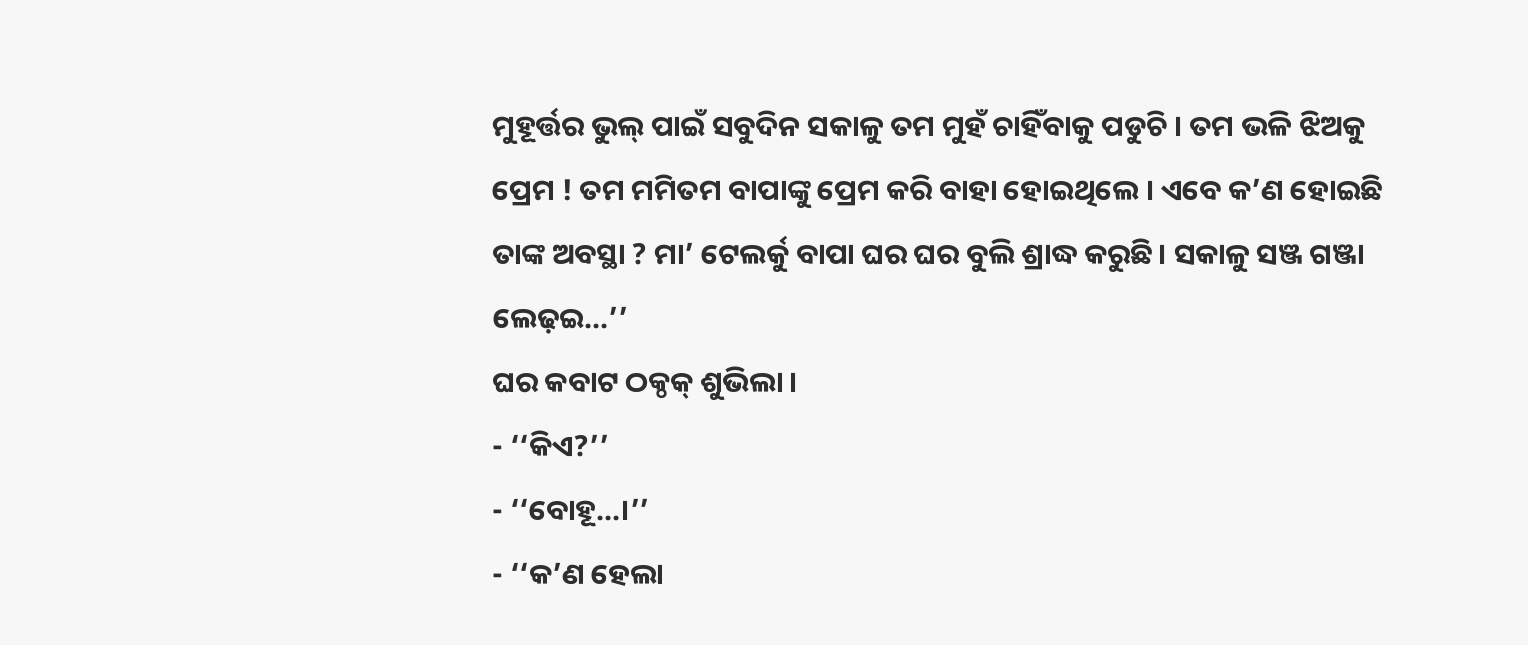ମୁହୂର୍ତ୍ତର ଭୁଲ୍ ପାଇଁ ସବୁଦିନ ସକାଳୁ ତମ ମୁହଁ ଚାହିଁବାକୁ ପଡୁଚି । ତମ ଭଳି ଝିଅକୁ ପ୍ରେମ ! ତମ ମମିତମ ବାପାଙ୍କୁ ପ୍ରେମ କରି ବାହା ହୋଇଥିଲେ । ଏବେ କ’ଣ ହୋଇଛି ତାଙ୍କ ଅବସ୍ଥା ? ମା’ ଟେଲର୍କୁ ବାପା ଘର ଘର ବୁଲି ଶ୍ରାଦ୍ଧ କରୁଛି। ସକାଳୁ ସଞ୍ଜ ଗଞ୍ଜା ଲେଢ଼ଇ...’’
ଘର କବାଟ ଠକ୍ଠକ୍ ଶୁଭିଲା ।
- ‘‘କିଏ?’’
- ‘‘ବୋହୂ...।’’
- ‘‘କ’ଣ ହେଲା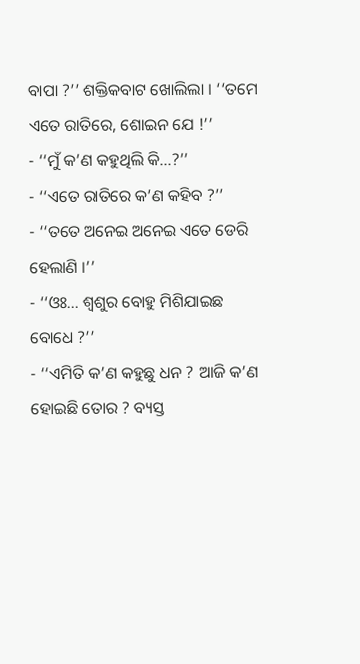ବାପା ?’’ ଶକ୍ତିକବାଟ ଖୋଲିଲା । ‘‘ତମେ ଏତେ ରାତିରେ, ଶୋଇନ ଯେ !’’
- ‘‘ମୁଁ କ’ଣ କହୁଥିଲି କି...?’’
- ‘‘ଏତେ ରାତିରେ କ’ଣ କହିବ ?’’
- ‘‘ତତେ ଅନେଇ ଅନେଇ ଏତେ ଡେରି ହେଲାଣି ।’’
- ‘‘ଓଃ... ଶ୍ୱଶୁର ବୋହୁ ମିଶିଯାଇଛ ବୋଧେ ?’’
- ‘‘ଏମିତି କ’ଣ କହୁଛୁ ଧନ ? ଆଜି କ’ଣ ହୋଇଛି ତୋର ? ବ୍ୟସ୍ତ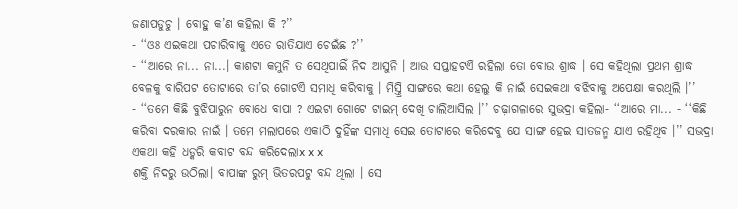ଜଣାପଡୁଚୁ । ବୋହୁ କ’ଣ କହିଲା କି ?’’
- ‘‘ଓଃ ଏଇକଥା ପଚାରିବାକୁ ଏତେ ରାତିଯାଏ ଚେଇଁଛ ?’’
- ‘‘ଆରେ ନା... ନା...। କାଶଟା କମୁନି ତ ସେଥିପାଇିଁ ନିଦ ଆସୁନି । ଆଉ ସପ୍ତାହଟଏି ରହିଲା ତୋ ବୋଉ ଶ୍ରାଦ୍ଧ । ସେ କହିଥିଲା ପ୍ରଥମ ଶ୍ରାଦ୍ଧ ବେଳକୁ ବାରିପଟ ତୋଟାରେ ତା’ର ଗୋଟଏି ସମାଧି କରିବାକୁ । ମିସ୍ତ୍ରି ସାଙ୍ଗରେ କଥା ହେଲୁ କି ନାଇଁ ସେଇକଥା ବଝିବାକୁ ଅପେକ୍ଷା କରଥିଲି ।’’
- ‘‘ତମେ କିଛି ବୁଝିପାରୁନ ବୋଧେ ବାପା ? ଏଇଟା ଗୋଟେ ଟାଇମ୍ ଦେଖି ଚାଲିଆସିଲ ।’’ ଚଢ଼ାଗଳାରେ ସୁଭଦ୍ରା କହିଲା- ‘‘ଆରେ ମା... - ‘‘କିଛି କରିବା ଦରକାର ନାଇଁ । ତମେ ମଲାପରେ ଏକାଠି ଦୁହିଁଙ୍କ ସମାଧି ସେଇ ତୋଟାରେ କରିଦେବୁ ଯେ ସାଙ୍ଗ ହେଇ ସାତଜନ୍ମ ଯାଏ ରହିଥିବ ।’’ ସଭଦ୍ରା ଏକଥା କହି ଧଡ୍କରି କବାଟ ବନ୍ଦ କରିଦେଲାx x x
ଶକ୍ତି ନିଦରୁ ଉଠିଲା। ବାପାଙ୍କ ରୁମ୍ ଭିତରପଟୁ ବନ୍ଦ ଥିଲା । ସେ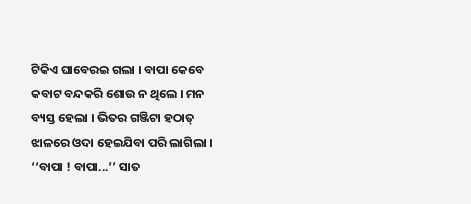ଟିକିଏ ଘାବେରଇ ଗଲା । ବାପା କେବେ କବାଟ ବନ୍ଦକରି ଶୋଉ ନ ଥିଲେ । ମନ ବ୍ୟସ୍ତ ହେଲା । ଭିତର ଗଞ୍ଜିଟା ହଠାତ୍ ଝାଳରେ ଓଦା ହେଇଯିବା ପରି ଲାଗିଲା ।
‘‘ବାପା ! ବାପା...’’ ସାତ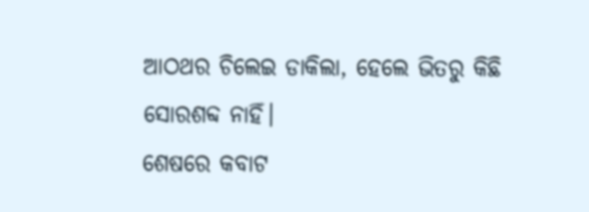ଆଠଥର ଚିଲେଇ ଡାକିଲା, ହେଲେ ଭିତରୁ କିଛି ସୋରଶବ୍ଦ ନାହିଁ।
ଶେଷରେ କବାଟ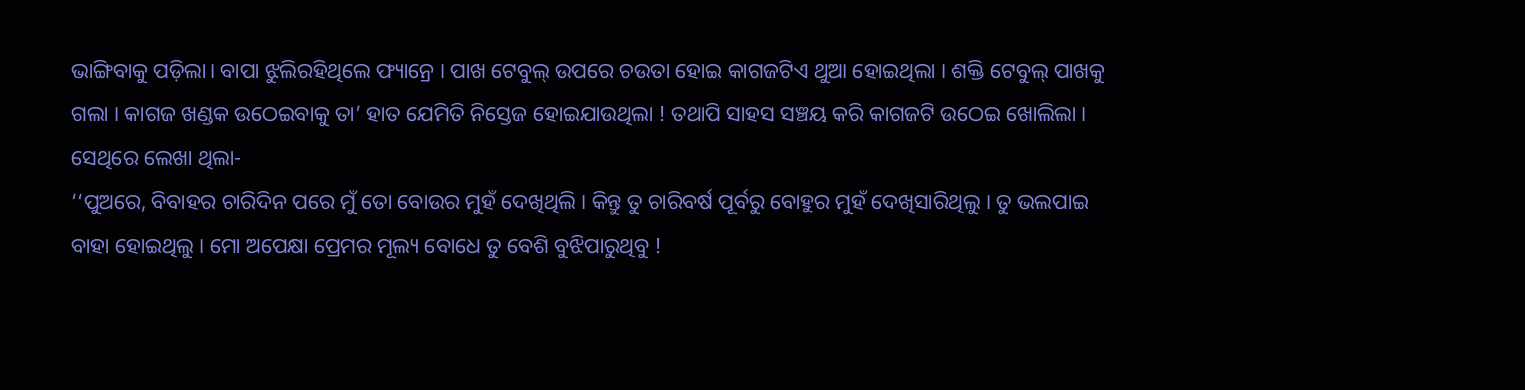ଭାଙ୍ଗିବାକୁ ପଡ଼ିଲା। ବାପା ଝୁଲିରହିଥିଲେ ଫ୍ୟାନ୍ରେ । ପାଖ ଟେବୁଲ୍ ଉପରେ ଚଉତା ହୋଇ କାଗଜଟିଏ ଥୁଆ ହୋଇଥିଲା । ଶକ୍ତି ଟେବୁଲ୍ ପାଖକୁ ଗଲା । କାଗଜ ଖଣ୍ଡକ ଉଠେଇବାକୁ ତା’ ହାତ ଯେମିତି ନିସ୍ତେଜ ହୋଇଯାଉଥିଲା ! ତଥାପି ସାହସ ସଞ୍ଚୟ କରି କାଗଜଟି ଉଠେଇ ଖୋଲିଲା । ସେଥିରେ ଲେଖା ଥିଲା-
‘‘ପୁଅରେ, ବିବାହର ଚାରିଦିନ ପରେ ମୁଁ ତୋ ବୋଉର ମୁହଁ ଦେଖିଥିଲି । କିନ୍ତୁ ତୁ ଚାରିବର୍ଷ ପୂର୍ବରୁ ବୋହୁର ମୁହଁ ଦେଖିସାରିଥିଲୁ । ତୁ ଭଲପାଇ ବାହା ହୋଇଥିଲୁ । ମୋ ଅପେକ୍ଷା ପ୍ରେମର ମୂଲ୍ୟ ବୋଧେ ତୁ ବେଶି ବୁଝିପାରୁଥିବୁ !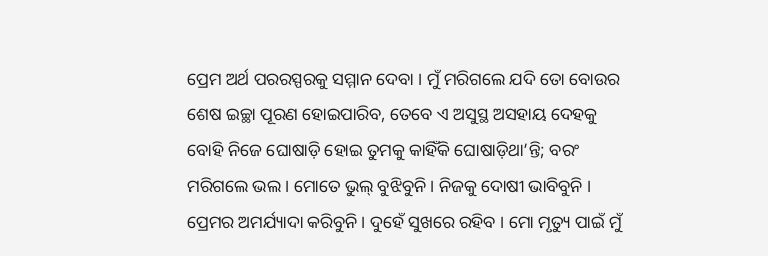ପ୍ରେମ ଅର୍ଥ ପରରସ୍ପରକୁ ସମ୍ମାନ ଦେବା । ମୁଁ ମରିଗଲେ ଯଦି ତୋ ବୋଉର ଶେଷ ଇଚ୍ଛା ପୂରଣ ହୋଇପାରିବ, ତେବେ ଏ ଅସୁସ୍ଥ ଅସହାୟ ଦେହକୁ ବୋହି ନିଜେ ଘୋଷାଡ଼ି ହୋଇ ତୁମକୁ କାହିଁକି ଘୋଷାଡ଼ିଥା’ନ୍ତି; ବରଂ ମରିଗଲେ ଭଲ । ମୋତେ ଭୁଲ୍ ବୁଝିବୁନି । ନିଜକୁ ଦୋଷୀ ଭାବିବୁନି । ପ୍ରେମର ଅମର୍ଯ୍ୟାଦା କରିବୁନି । ଦୁହେଁ ସୁଖରେ ରହିବ । ମୋ ମୃତ୍ୟୁ ପାଇଁ ମୁଁ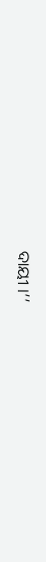ଦାୟୀ ।’’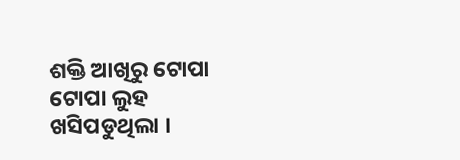ଶକ୍ତି ଆଖିରୁ ଟୋପା ଟୋପା ଲୁହ ଖସିପଡୁଥିଲା ।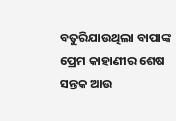ବତୁରିଯାଉଥିଲା ବାପାଙ୍କ ପ୍ରେମ କାହାଣୀର ଶେଷ ସନ୍ତକ ଆଉ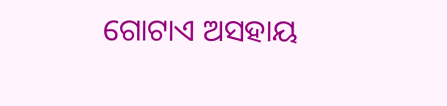ଗୋଟାଏ ଅସହାୟ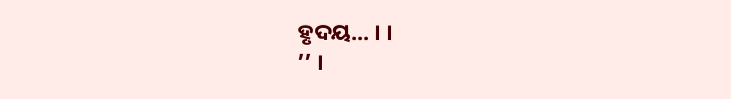ହୃଦୟ... । ।
’’ ।